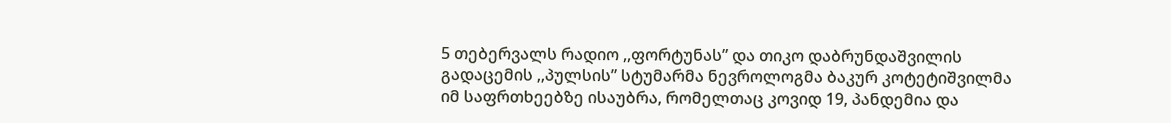5 თებერვალს რადიო ,,ფორტუნას” და თიკო დაბრუნდაშვილის გადაცემის ,,პულსის” სტუმარმა ნევროლოგმა ბაკურ კოტეტიშვილმა იმ საფრთხეებზე ისაუბრა, რომელთაც კოვიდ 19, პანდემია და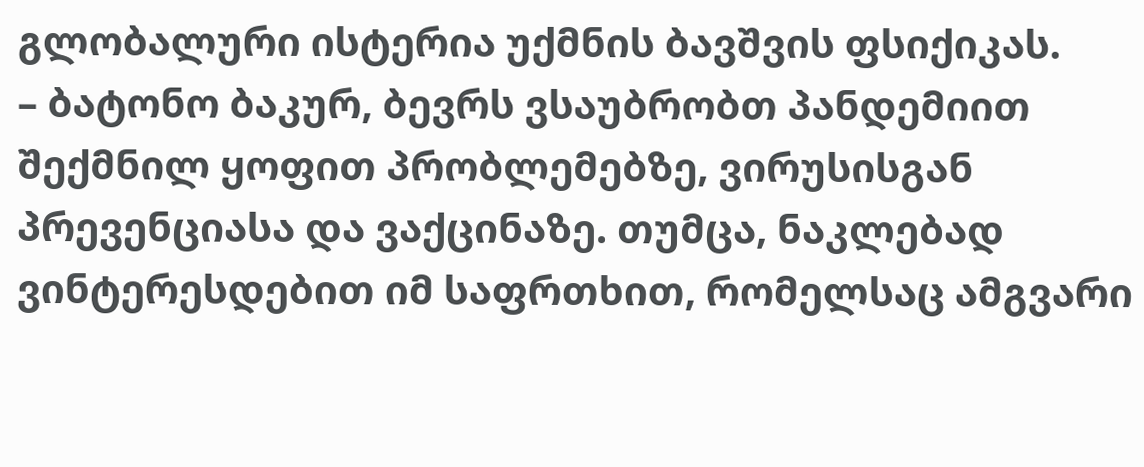გლობალური ისტერია უქმნის ბავშვის ფსიქიკას.
– ბატონო ბაკურ, ბევრს ვსაუბრობთ პანდემიით შექმნილ ყოფით პრობლემებზე, ვირუსისგან პრევენციასა და ვაქცინაზე. თუმცა, ნაკლებად ვინტერესდებით იმ საფრთხით, რომელსაც ამგვარი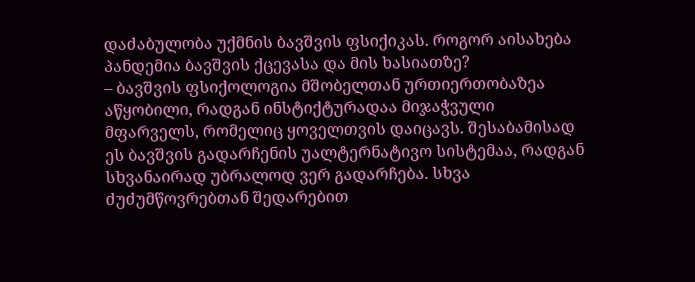დაძაბულობა უქმნის ბავშვის ფსიქიკას. როგორ აისახება პანდემია ბავშვის ქცევასა და მის ხასიათზე?
– ბავშვის ფსიქოლოგია მშობელთან ურთიერთობაზეა აწყობილი, რადგან ინსტიქტურადაა მიჯაჭვული მფარველს, რომელიც ყოველთვის დაიცავს. შესაბამისად ეს ბავშვის გადარჩენის უალტერნატივო სისტემაა, რადგან სხვანაირად უბრალოდ ვერ გადარჩება. სხვა ძუძუმწოვრებთან შედარებით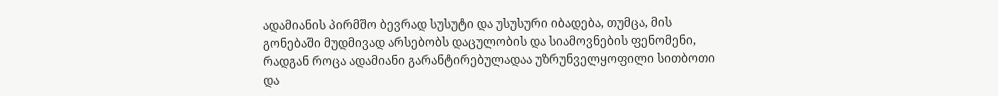ადამიანის პირმშო ბევრად სუსუტი და უსუსური იბადება, თუმცა, მის გონებაში მუდმივად არსებობს დაცულობის და სიამოვნების ფენომენი, რადგან როცა ადამიანი გარანტირებულადაა უზრუნველყოფილი სითბოთი და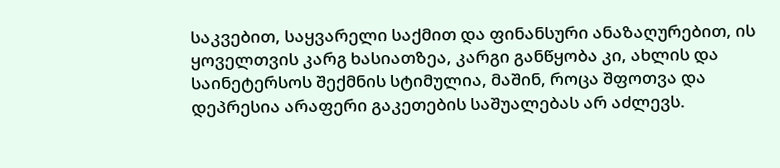საკვებით, საყვარელი საქმით და ფინანსური ანაზაღურებით, ის ყოველთვის კარგ ხასიათზეა, კარგი განწყობა კი, ახლის და საინეტერსოს შექმნის სტიმულია, მაშინ, როცა შფოთვა და დეპრესია არაფერი გაკეთების საშუალებას არ აძლევს.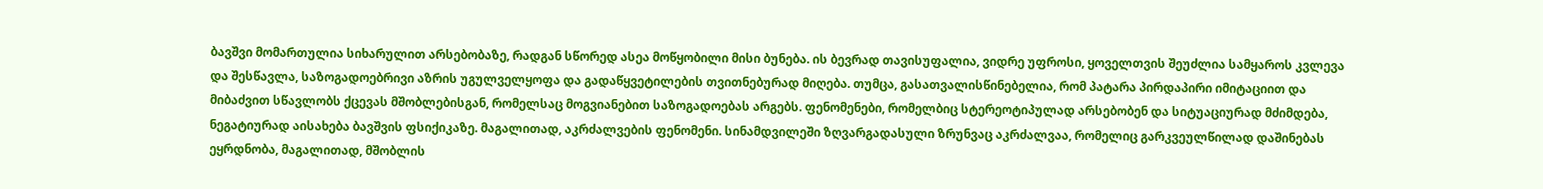ბავშვი მომართულია სიხარულით არსებობაზე, რადგან სწორედ ასეა მოწყობილი მისი ბუნება. ის ბევრად თავისუფალია, ვიდრე უფროსი, ყოველთვის შეუძლია სამყაროს კვლევა და შესწავლა, საზოგადოებრივი აზრის უგულველყოფა და გადაწყვეტილების თვითნებურად მიღება. თუმცა, გასათვალისწინებელია, რომ პატარა პირდაპირი იმიტაციით და მიბაძვით სწავლობს ქცევას მშობლებისგან, რომელსაც მოგვიანებით საზოგადოებას არგებს. ფენომენები, რომელბიც სტერეოტიპულად არსებობენ და სიტუაციურად მძიმდება, ნეგატიურად აისახება ბავშვის ფსიქიკაზე. მაგალითად, აკრძალვების ფენომენი. სინამდვილეში ზღვარგადასული ზრუნვაც აკრძალვაა, რომელიც გარკვეულწილად დაშინებას ეყრდნობა, მაგალითად, მშობლის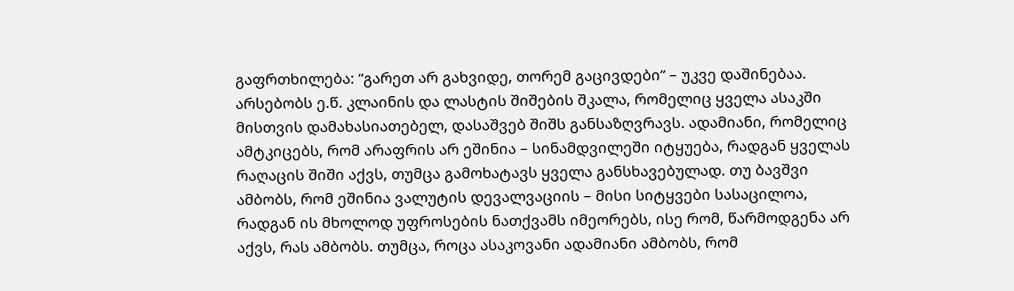გაფრთხილება: “გარეთ არ გახვიდე, თორემ გაცივდები” – უკვე დაშინებაა.
არსებობს ე.წ. კლაინის და ლასტის შიშების შკალა, რომელიც ყველა ასაკში მისთვის დამახასიათებელ, დასაშვებ შიშს განსაზღვრავს. ადამიანი, რომელიც ამტკიცებს, რომ არაფრის არ ეშინია – სინამდვილეში იტყუება, რადგან ყველას რაღაცის შიში აქვს, თუმცა გამოხატავს ყველა განსხავებულად. თუ ბავშვი ამბობს, რომ ეშინია ვალუტის დევალვაციის – მისი სიტყვები სასაცილოა, რადგან ის მხოლოდ უფროსების ნათქვამს იმეორებს, ისე რომ, წარმოდგენა არ აქვს, რას ამბობს. თუმცა, როცა ასაკოვანი ადამიანი ამბობს, რომ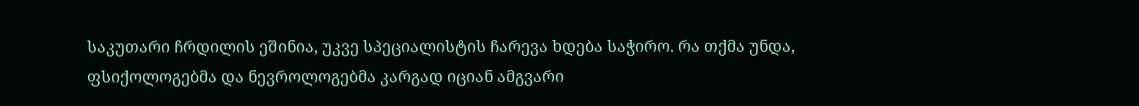საკუთარი ჩრდილის ეშინია, უკვე სპეციალისტის ჩარევა ხდება საჭირო. რა თქმა უნდა, ფსიქოლოგებმა და ნევროლოგებმა კარგად იციან ამგვარი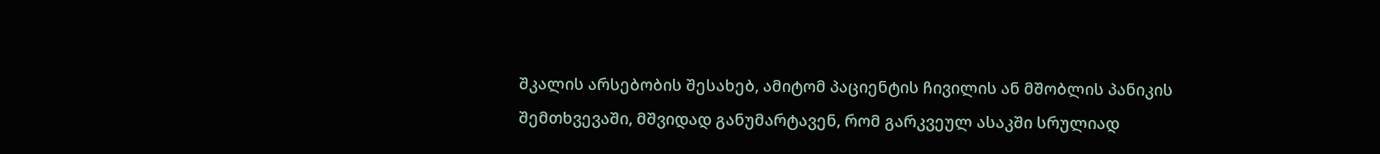შკალის არსებობის შესახებ, ამიტომ პაციენტის ჩივილის ან მშობლის პანიკის შემთხვევაში, მშვიდად განუმარტავენ, რომ გარკვეულ ასაკში სრულიად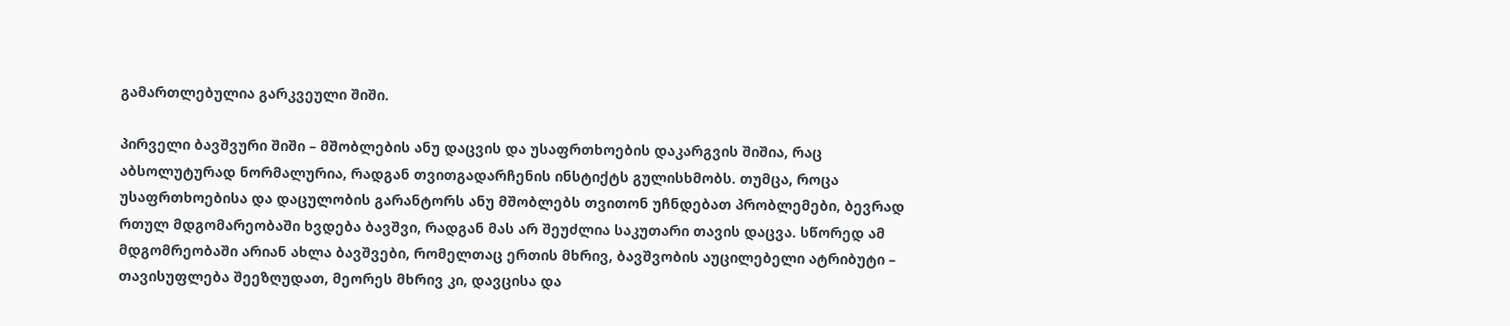გამართლებულია გარკვეული შიში.

პირველი ბავშვური შიში – მშობლების ანუ დაცვის და უსაფრთხოების დაკარგვის შიშია, რაც აბსოლუტურად ნორმალურია, რადგან თვითგადარჩენის ინსტიქტს გულისხმობს. თუმცა, როცა უსაფრთხოებისა და დაცულობის გარანტორს ანუ მშობლებს თვითონ უჩნდებათ პრობლემები, ბევრად რთულ მდგომარეობაში ხვდება ბავშვი, რადგან მას არ შეუძლია საკუთარი თავის დაცვა. სწორედ ამ მდგომრეობაში არიან ახლა ბავშვები, რომელთაც ერთის მხრივ, ბავშვობის აუცილებელი ატრიბუტი – თავისუფლება შეეზღუდათ, მეორეს მხრივ კი, დავცისა და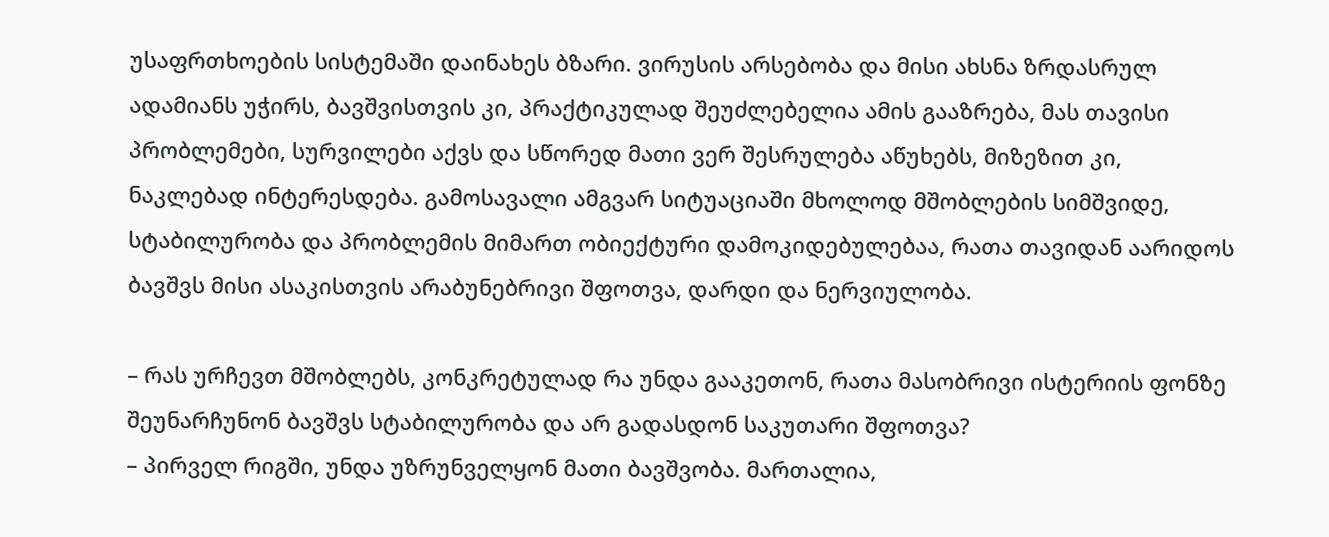უსაფრთხოების სისტემაში დაინახეს ბზარი. ვირუსის არსებობა და მისი ახსნა ზრდასრულ ადამიანს უჭირს, ბავშვისთვის კი, პრაქტიკულად შეუძლებელია ამის გააზრება, მას თავისი პრობლემები, სურვილები აქვს და სწორედ მათი ვერ შესრულება აწუხებს, მიზეზით კი, ნაკლებად ინტერესდება. გამოსავალი ამგვარ სიტუაციაში მხოლოდ მშობლების სიმშვიდე, სტაბილურობა და პრობლემის მიმართ ობიექტური დამოკიდებულებაა, რათა თავიდან აარიდოს ბავშვს მისი ასაკისთვის არაბუნებრივი შფოთვა, დარდი და ნერვიულობა.

– რას ურჩევთ მშობლებს, კონკრეტულად რა უნდა გააკეთონ, რათა მასობრივი ისტერიის ფონზე შეუნარჩუნონ ბავშვს სტაბილურობა და არ გადასდონ საკუთარი შფოთვა?
– პირველ რიგში, უნდა უზრუნველყონ მათი ბავშვობა. მართალია,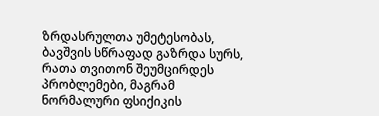ზრდასრულთა უმეტესობას, ბავშვის სწრაფად გაზრდა სურს, რათა თვითონ შეუმცირდეს პრობლემები, მაგრამ ნორმალური ფსიქიკის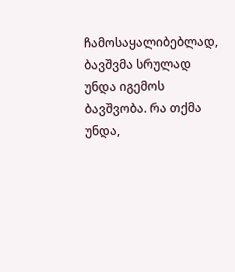ჩამოსაყალიბებლად, ბავშვმა სრულად უნდა იგემოს ბავშვობა. რა თქმა უნდა,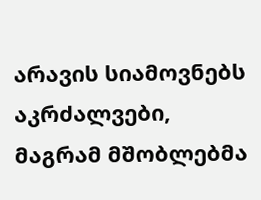არავის სიამოვნებს აკრძალვები, მაგრამ მშობლებმა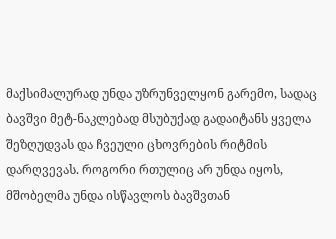მაქსიმალურად უნდა უზრუნველყონ გარემო, სადაც ბავშვი მეტ-ნაკლებად მსუბუქად გადაიტანს ყველა შეზღუდვას და ჩვეული ცხოვრების რიტმის დარღვევას. როგორი რთულიც არ უნდა იყოს, მშობელმა უნდა ისწავლოს ბავშვთან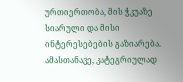ურთიერთობა, მის ჭკუაზე სიარული და მისი ინტერესებების გაზიარება. ამასთანავე, კატეგრიულად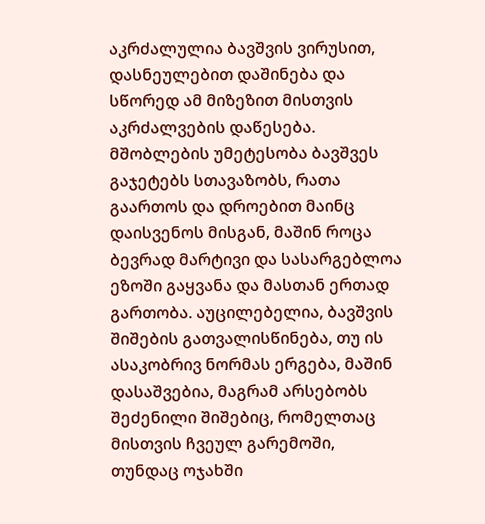აკრძალულია ბავშვის ვირუსით, დასნეულებით დაშინება და სწორედ ამ მიზეზით მისთვის აკრძალვების დაწესება. მშობლების უმეტესობა ბავშვეს გაჯეტებს სთავაზობს, რათა გაართოს და დროებით მაინც დაისვენოს მისგან, მაშინ როცა ბევრად მარტივი და სასარგებლოა ეზოში გაყვანა და მასთან ერთად გართობა. აუცილებელია, ბავშვის შიშების გათვალისწინება, თუ ის ასაკობრივ ნორმას ერგება, მაშინ დასაშვებია, მაგრამ არსებობს შეძენილი შიშებიც, რომელთაც მისთვის ჩვეულ გარემოში, თუნდაც ოჯახში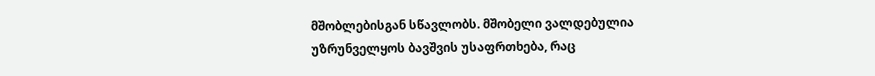მშობლებისგან სწავლობს. მშობელი ვალდებულია უზრუნველყოს ბავშვის უსაფრთხება, რაც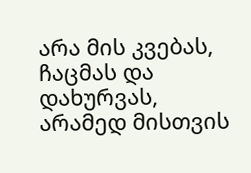არა მის კვებას, ჩაცმას და დახურვას, არამედ მისთვის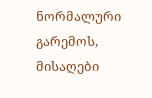ნორმალური გარემოს, მისაღები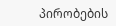პირობების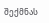შექმნას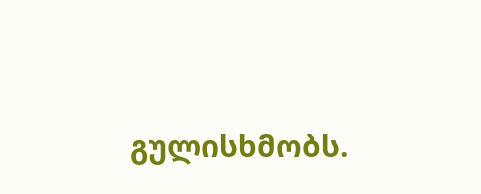გულისხმობს.